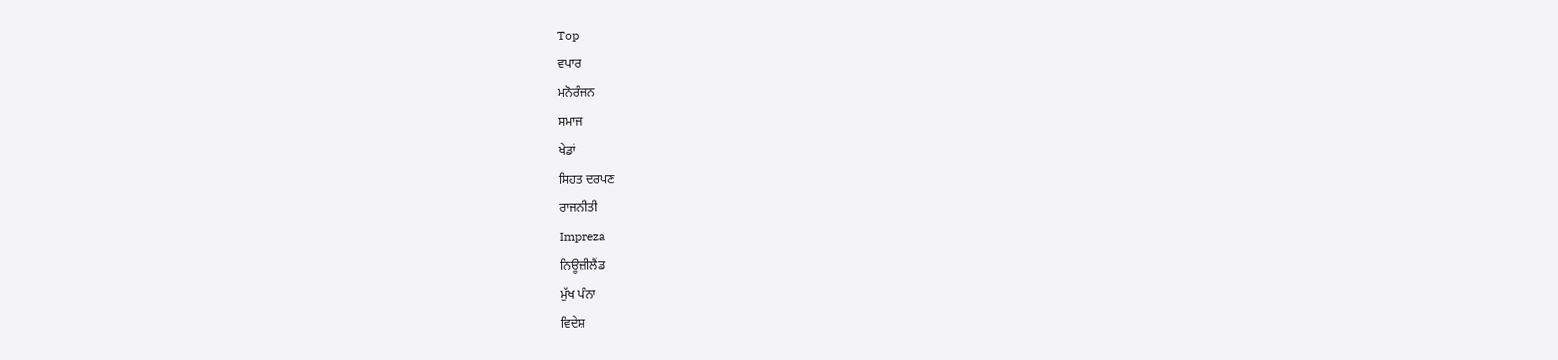Top
ਵਪਾਰ
ਮਨੋਰੰਜਨ
ਸਮਾਜ
ਖੇਡਾਂ
ਸਿਹਤ ਦਰਪਣ
ਰਾਜਨੀਤੀ
Impreza
ਨਿਊਜ਼ੀਲੈਂਡ
ਮੁੱਖ ਪੰਨਾ
ਵਿਦੇਸ਼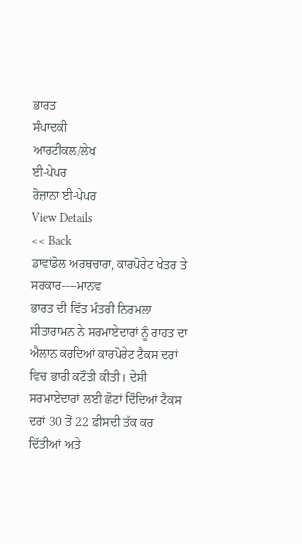ਭਾਰਤ
ਸੰਪਾਦਕੀ
ਆਰਟੀਕਲ/ਲੇਖ
ਈ-ਪੇਪਰ
ਰੋਜ਼ਾਨਾ ਈ-ਪੇਪਰ
View Details
<< Back
ਡਾਵਾਂਡੋਲ ਅਰਥਚਾਰਾ, ਕਾਰਪੋਰੇਟ ਖੇਤਰ ਤੇ ਸਰਕਾਰ----ਮਾਨਵ
ਭਾਰਤ ਦੀ ਵਿੱਤ ਮੰਤਰੀ ਨਿਰਮਲਾ ਸੀਤਾਰਾਮਨ ਨੇ ਸਰਮਾਏਦਾਰਾਂ ਨੂੰ ਰਾਹਤ ਦਾ ਐਲਾਨ ਕਰਦਿਆਂ ਕਾਰਪੋਰੇਟ ਟੈਕਸ ਦਰਾਂ ਵਿਚ ਭਾਰੀ ਕਟੌਤੀ ਕੀਤੀ। ਦੇਸੀ ਸਰਮਾਏਦਾਰਾਂ ਲਈ ਛੋਟਾਂ ਦਿੰਦਿਆਂ ਟੈਕਸ ਦਰਾਂ 30 ਤੋਂ 22 ਫ਼ੀਸਦੀ ਤੱਕ ਕਰ ਦਿੱਤੀਆਂ ਅਤੇ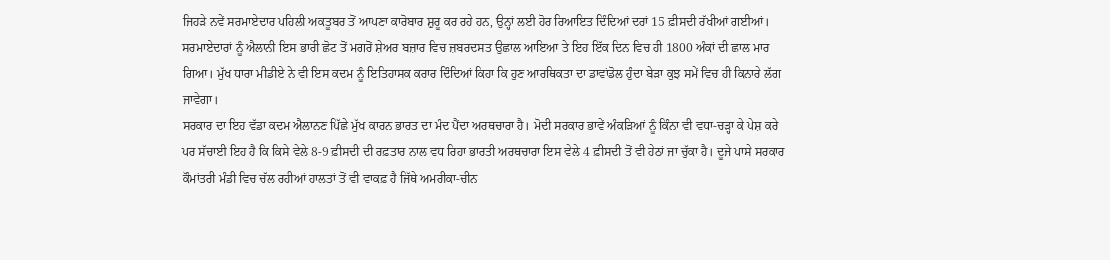ਜਿਹੜੇ ਨਵੇਂ ਸਰਮਾਏਦਾਰ ਪਹਿਲੀ ਅਕਤੂਬਰ ਤੋਂ ਆਪਣਾ ਕਾਰੋਬਾਰ ਸ਼ੁਰੂ ਕਰ ਰਹੇ ਹਨ, ਉਨ੍ਹਾਂ ਲਈ ਹੋਰ ਰਿਆਇਤ ਦਿੰਦਿਆਂ ਦਰਾਂ 15 ਫ਼ੀਸਦੀ ਰੱਖੀਆਂ ਗਈਆਂ। ਸਰਮਾਏਦਾਰਾਂ ਨੂੰ ਐਲਾਨੀ ਇਸ ਭਾਰੀ ਛੋਟ ਤੋਂ ਮਗਰੋਂ ਸ਼ੇਅਰ ਬਜ਼ਾਰ ਵਿਚ ਜ਼ਬਰਦਸਤ ਉਛਾਲ ਆਇਆ ਤੇ ਇਹ ਇੱਕ ਦਿਨ ਵਿਚ ਹੀ 1800 ਅੰਕਾਂ ਦੀ ਛਾਲ ਮਾਰ ਗਿਆ। ਮੁੱਖ ਧਾਰਾ ਮੀਡੀਏ ਨੇ ਵੀ ਇਸ ਕਦਮ ਨੂੰ ਇਤਿਹਾਸਕ ਕਰਾਰ ਦਿੰਦਿਆਂ ਕਿਹਾ ਕਿ ਹੁਣ ਆਰਥਿਕਤਾ ਦਾ ਡਾਵਾਂਡੋਲ ਹੁੰਦਾ ਬੇੜਾ ਕੁਝ ਸਮੇਂ ਵਿਚ ਹੀ ਕਿਨਾਰੇ ਲੱਗ ਜਾਵੇਗਾ।
ਸਰਕਾਰ ਦਾ ਇਹ ਵੱਡਾ ਕਦਮ ਐਲਾਨਣ ਪਿੱਛੇ ਮੁੱਖ ਕਾਰਨ ਭਾਰਤ ਦਾ ਮੰਦ ਪੈਂਦਾ ਅਰਥਚਾਰਾ ਹੈ। ਮੋਦੀ ਸਰਕਾਰ ਭਾਵੇਂ ਅੰਕੜਿਆਂ ਨੂੰ ਕਿੰਨਾ ਵੀ ਵਧਾ-ਚੜ੍ਹਾ ਕੇ ਪੇਸ਼ ਕਰੇ ਪਰ ਸੱਚਾਈ ਇਹ ਹੈ ਕਿ ਕਿਸੇ ਵੇਲੇ 8-9 ਫ਼ੀਸਦੀ ਦੀ ਰਫ਼ਤਾਰ ਨਾਲ ਵਧ ਰਿਹਾ ਭਾਰਤੀ ਅਰਥਚਾਰਾ ਇਸ ਵੇਲੇ 4 ਫ਼ੀਸਦੀ ਤੋਂ ਵੀ ਹੇਠਾਂ ਜਾ ਚੁੱਕਾ ਹੈ। ਦੂਜੇ ਪਾਸੇ ਸਰਕਾਰ ਕੌਮਾਂਤਰੀ ਮੰਡੀ ਵਿਚ ਚੱਲ ਰਹੀਆਂ ਹਾਲਤਾਂ ਤੋਂ ਵੀ ਵਾਕਫ਼ ਹੈ ਜਿੱਥੇ ਅਮਰੀਕਾ-ਚੀਨ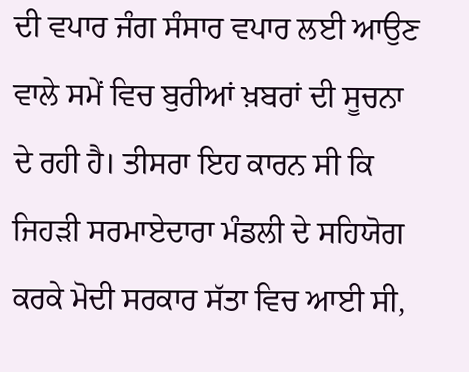ਦੀ ਵਪਾਰ ਜੰਗ ਸੰਸਾਰ ਵਪਾਰ ਲਈ ਆਉਣ ਵਾਲੇ ਸਮੇਂ ਵਿਚ ਬੁਰੀਆਂ ਖ਼ਬਰਾਂ ਦੀ ਸੂਚਨਾ ਦੇ ਰਹੀ ਹੈ। ਤੀਸਰਾ ਇਹ ਕਾਰਨ ਸੀ ਕਿ ਜਿਹੜੀ ਸਰਮਾਏਦਾਰਾ ਮੰਡਲੀ ਦੇ ਸਹਿਯੋਗ ਕਰਕੇ ਮੋਦੀ ਸਰਕਾਰ ਸੱਤਾ ਵਿਚ ਆਈ ਸੀ,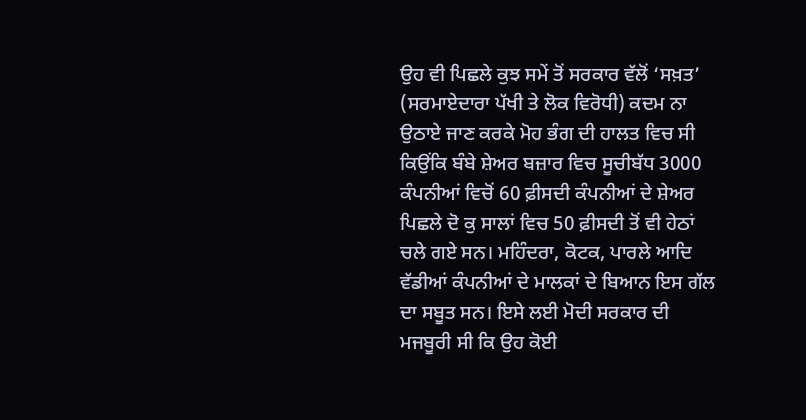ਉਹ ਵੀ ਪਿਛਲੇ ਕੁਝ ਸਮੇਂ ਤੋਂ ਸਰਕਾਰ ਵੱਲੋਂ ‘ਸਖ਼ਤ’ (ਸਰਮਾਏਦਾਰਾ ਪੱਖੀ ਤੇ ਲੋਕ ਵਿਰੋਧੀ) ਕਦਮ ਨਾ ਉਠਾਏ ਜਾਣ ਕਰਕੇ ਮੋਹ ਭੰਗ ਦੀ ਹਾਲਤ ਵਿਚ ਸੀ ਕਿਉਂਕਿ ਬੰਬੇ ਸ਼ੇਅਰ ਬਜ਼ਾਰ ਵਿਚ ਸੂਚੀਬੱਧ 3000 ਕੰਪਨੀਆਂ ਵਿਚੋਂ 60 ਫ਼ੀਸਦੀ ਕੰਪਨੀਆਂ ਦੇ ਸ਼ੇਅਰ ਪਿਛਲੇ ਦੋ ਕੁ ਸਾਲਾਂ ਵਿਚ 50 ਫ਼ੀਸਦੀ ਤੋਂ ਵੀ ਹੇਠਾਂ ਚਲੇ ਗਏ ਸਨ। ਮਹਿੰਦਰਾ, ਕੋਟਕ, ਪਾਰਲੇ ਆਦਿ ਵੱਡੀਆਂ ਕੰਪਨੀਆਂ ਦੇ ਮਾਲਕਾਂ ਦੇ ਬਿਆਨ ਇਸ ਗੱਲ ਦਾ ਸਬੂਤ ਸਨ। ਇਸੇ ਲਈ ਮੋਦੀ ਸਰਕਾਰ ਦੀ ਮਜਬੂਰੀ ਸੀ ਕਿ ਉਹ ਕੋਈ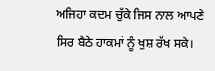ਅਜਿਹਾ ਕਦਮ ਚੁੱਕੇ ਜਿਸ ਨਾਲ ਆਪਣੇ ਸਿਰ ਬੈਠੇ ਹਾਕਮਾਂ ਨੂੰ ਖੁਸ਼ ਰੱਖ ਸਕੇ।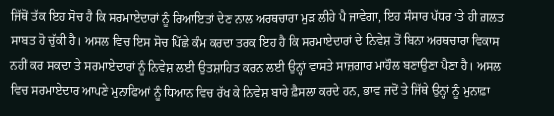ਜਿੱਥੋਂ ਤੱਕ ਇਹ ਸੋਚ ਹੈ ਕਿ ਸਰਮਾਏਦਾਰਾਂ ਨੂੰ ਰਿਆਇਤਾਂ ਦੇਣ ਨਾਲ ਅਰਥਚਾਰਾ ਮੁੜ ਲੀਹੇ ਪੈ ਜਾਵੇਗਾ, ਇਹ ਸੰਸਾਰ ਪੱਧਰ ‘ਤੇ ਹੀ ਗ਼ਲਤ ਸਾਬਤ ਹੋ ਚੁੱਕੀ ਹੈ। ਅਸਲ ਵਿਚ ਇਸ ਸੋਚ ਪਿੱਛੇ ਕੰਮ ਕਰਦਾ ਤਰਕ ਇਹ ਹੈ ਕਿ ਸਰਮਾਏਦਾਰਾਂ ਦੇ ਨਿਵੇਸ਼ ਤੋਂ ਬਿਨਾ ਅਰਥਚਾਰਾ ਵਿਕਾਸ ਨਹੀਂ ਕਰ ਸਕਦਾ ਤੇ ਸਰਮਾਏਦਾਰਾਂ ਨੂੰ ਨਿਵੇਸ਼ ਲਈ ਉਤਸ਼ਾਹਿਤ ਕਰਨ ਲਈ ਉਨ੍ਹਾਂ ਵਾਸਤੇ ਸਾਜ਼ਗਾਰ ਮਾਹੌਲ ਬਣਾਉਣਾ ਪੈਣਾ ਹੈ। ਅਸਲ ਵਿਚ ਸਰਮਾਏਦਾਰ ਆਪਣੇ ਮੁਨਾਫਿਆਂ ਨੂੰ ਧਿਆਨ ਵਿਚ ਰੱਖ ਕੇ ਨਿਵੇਸ਼ ਬਾਰੇ ਫ਼ੈਸਲਾ ਕਰਦੇ ਹਨ, ਭਾਵ ਜਦੋਂ ਤੇ ਜਿੱਥੇ ਉਨ੍ਹਾਂ ਨੂੰ ਮੁਨਾਫ਼ਾ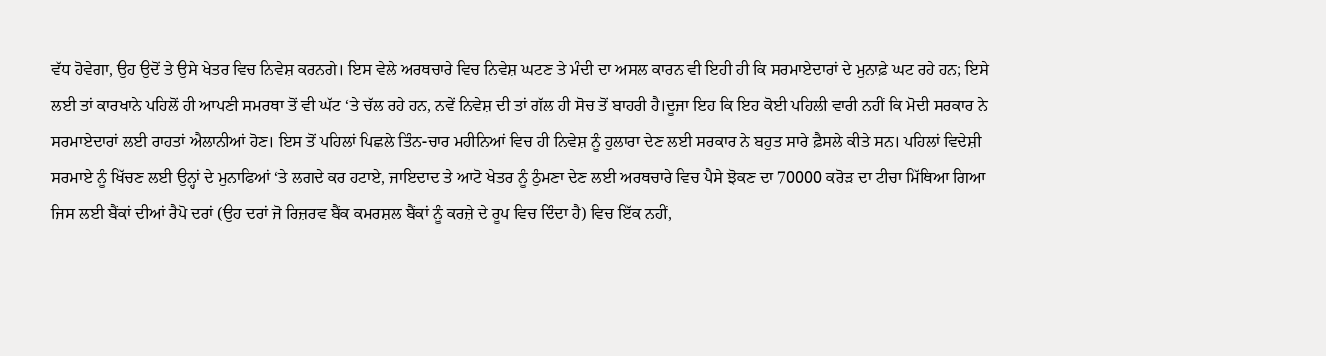ਵੱਧ ਹੋਵੇਗਾ, ਉਹ ਉਦੋਂ ਤੇ ਉਸੇ ਖੇਤਰ ਵਿਚ ਨਿਵੇਸ਼ ਕਰਨਗੇ। ਇਸ ਵੇਲੇ ਅਰਥਚਾਰੇ ਵਿਚ ਨਿਵੇਸ਼ ਘਟਣ ਤੇ ਮੰਦੀ ਦਾ ਅਸਲ ਕਾਰਨ ਵੀ ਇਹੀ ਹੀ ਕਿ ਸਰਮਾਏਦਾਰਾਂ ਦੇ ਮੁਨਾਫ਼ੇ ਘਟ ਰਹੇ ਹਨ; ਇਸੇ ਲਈ ਤਾਂ ਕਾਰਖਾਨੇ ਪਹਿਲੋਂ ਹੀ ਆਪਣੀ ਸਮਰਥਾ ਤੋਂ ਵੀ ਘੱਟ ‘ਤੇ ਚੱਲ ਰਹੇ ਹਨ, ਨਵੇਂ ਨਿਵੇਸ਼ ਦੀ ਤਾਂ ਗੱਲ ਹੀ ਸੋਚ ਤੋਂ ਬਾਹਰੀ ਹੈ।ਦੂਜਾ ਇਹ ਕਿ ਇਹ ਕੋਈ ਪਹਿਲੀ ਵਾਰੀ ਨਹੀਂ ਕਿ ਮੋਦੀ ਸਰਕਾਰ ਨੇ ਸਰਮਾਏਦਾਰਾਂ ਲਈ ਰਾਹਤਾਂ ਐਲਾਨੀਆਂ ਹੋਣ। ਇਸ ਤੋਂ ਪਹਿਲਾਂ ਪਿਛਲੇ ਤਿੰਨ-ਚਾਰ ਮਹੀਨਿਆਂ ਵਿਚ ਹੀ ਨਿਵੇਸ਼ ਨੂੰ ਹੁਲਾਰਾ ਦੇਣ ਲਈ ਸਰਕਾਰ ਨੇ ਬਹੁਤ ਸਾਰੇ ਫ਼ੈਸਲੇ ਕੀਤੇ ਸਨ। ਪਹਿਲਾਂ ਵਿਦੇਸ਼ੀ ਸਰਮਾਏ ਨੂੰ ਖਿੱਚਣ ਲਈ ਉਨ੍ਹਾਂ ਦੇ ਮੁਨਾਫਿਆਂ ‘ਤੇ ਲਗਦੇ ਕਰ ਹਟਾਏ, ਜਾਇਦਾਦ ਤੇ ਆਟੋ ਖੇਤਰ ਨੂੰ ਠੁੰਮਣਾ ਦੇਣ ਲਈ ਅਰਥਚਾਰੇ ਵਿਚ ਪੈਸੇ ਝੋਕਣ ਦਾ 70000 ਕਰੋੜ ਦਾ ਟੀਚਾ ਮਿੱਥਿਆ ਗਿਆ ਜਿਸ ਲਈ ਬੈਂਕਾਂ ਦੀਆਂ ਰੈਪੋ ਦਰਾਂ (ਉਹ ਦਰਾਂ ਜੋ ਰਿਜ਼ਰਵ ਬੈਂਕ ਕਮਰਸ਼ਲ ਬੈਂਕਾਂ ਨੂੰ ਕਰਜ਼ੇ ਦੇ ਰੂਪ ਵਿਚ ਦਿੰਦਾ ਹੈ) ਵਿਚ ਇੱਕ ਨਹੀਂ,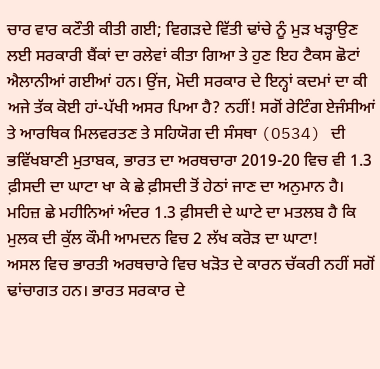ਚਾਰ ਵਾਰ ਕਟੌਤੀ ਕੀਤੀ ਗਈ; ਵਿਗੜਦੇ ਵਿੱਤੀ ਢਾਂਚੇ ਨੂੰ ਮੁੜ ਖੜ੍ਹਾਉਣ ਲਈ ਸਰਕਾਰੀ ਬੈਂਕਾਂ ਦਾ ਰਲੇਵਾਂ ਕੀਤਾ ਗਿਆ ਤੇ ਹੁਣ ਇਹ ਟੈਕਸ ਛੋਟਾਂ ਐਲਾਨੀਆਂ ਗਈਆਂ ਹਨ। ਉਂਜ, ਮੋਦੀ ਸਰਕਾਰ ਦੇ ਇਨ੍ਹਾਂ ਕਦਮਾਂ ਦਾ ਕੀ ਅਜੇ ਤੱਕ ਕੋਈ ਹਾਂ-ਪੱਖੀ ਅਸਰ ਪਿਆ ਹੈ? ਨਹੀਂ! ਸਗੋਂ ਰੇਟਿੰਗ ਏਜੰਸੀਆਂ ਤੇ ਆਰਥਿਕ ਮਿਲਵਰਤਣ ਤੇ ਸਹਿਯੋਗ ਦੀ ਸੰਸਥਾ (O534) ਦੀ ਭਵਿੱਖਬਾਣੀ ਮੁਤਾਬਕ, ਭਾਰਤ ਦਾ ਅਰਥਚਾਰਾ 2019-20 ਵਿਚ ਵੀ 1.3 ਫ਼ੀਸਦੀ ਦਾ ਘਾਟਾ ਖਾ ਕੇ ਛੇ ਫ਼ੀਸਦੀ ਤੋਂ ਹੇਠਾਂ ਜਾਣ ਦਾ ਅਨੁਮਾਨ ਹੈ। ਮਹਿਜ਼ ਛੇ ਮਹੀਨਿਆਂ ਅੰਦਰ 1.3 ਫ਼ੀਸਦੀ ਦੇ ਘਾਟੇ ਦਾ ਮਤਲਬ ਹੈ ਕਿ ਮੁਲਕ ਦੀ ਕੁੱਲ ਕੌਮੀ ਆਮਦਨ ਵਿਚ 2 ਲੱਖ ਕਰੋੜ ਦਾ ਘਾਟਾ!
ਅਸਲ ਵਿਚ ਭਾਰਤੀ ਅਰਥਚਾਰੇ ਵਿਚ ਖੜੋਤ ਦੇ ਕਾਰਨ ਚੱਕਰੀ ਨਹੀਂ ਸਗੋਂ ਢਾਂਚਾਗਤ ਹਨ। ਭਾਰਤ ਸਰਕਾਰ ਦੇ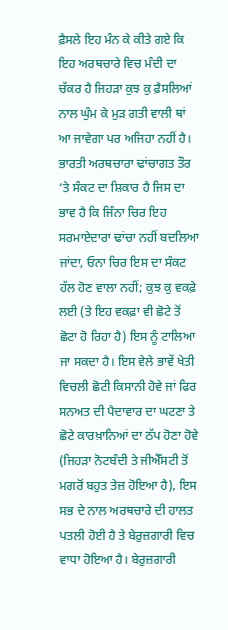ਫ਼ੈਸਲੇ ਇਹ ਮੰਨ ਕੇ ਕੀਤੇ ਗਏ ਕਿ ਇਹ ਅਰਥਚਾਰੇ ਵਿਚ ਮੰਦੀ ਦਾ ਚੱਕਰ ਹੈ ਜਿਹੜਾ ਕੁਝ ਕੁ ਫ਼ੈਸਲਿਆਂ ਨਾਲ ਘੁੰਮ ਕੇ ਮੁੜ ਗਤੀ ਵਾਲੀ ਥਾਂ ਆ ਜਾਵੇਗਾ ਪਰ ਅਜਿਹਾ ਨਹੀਂ ਹੈ। ਭਾਰਤੀ ਅਰਥਚਾਰਾ ਢਾਂਚਾਗਤ ਤੌਰ ‘ਤੇ ਸੰਕਟ ਦਾ ਸ਼ਿਕਾਰ ਹੈ ਜਿਸ ਦਾ ਭਾਵ ਹੈ ਕਿ ਜਿੰਨਾ ਚਿਰ ਇਹ ਸਰਮਾਏਦਾਰਾ ਢਾਂਚਾ ਨਹੀਂ ਬਦਲਿਆ ਜਾਂਦਾ, ਓਨਾ ਚਿਰ ਇਸ ਦਾ ਸੰਕਟ ਹੱਲ ਹੋਣ ਵਾਲਾ ਨਹੀਂ; ਕੁਝ ਕੁ ਵਕਫ਼ੇ ਲਈ (ਤੇ ਇਹ ਵਕਫ਼ਾ ਵੀ ਛੋਟੇ ਤੋਂ ਛੋਟਾ ਹੋ ਰਿਹਾ ਹੈ) ਇਸ ਨੂੰ ਟਾਲਿਆ ਜਾ ਸਕਦਾ ਹੈ। ਇਸ ਵੇਲੇ ਭਾਵੇਂ ਖੇਤੀ ਵਿਚਲੀ ਛੋਟੀ ਕਿਸਾਨੀ ਹੋਵੇ ਜਾਂ ਫਿਰ ਸਨਅਤ ਦੀ ਪੈਦਾਵਾਰ ਦਾ ਘਟਣਾ ਤੇ ਛੋਟੇ ਕਾਰਖ਼ਾਨਿਆਂ ਦਾ ਠੱਪ ਹੋਣਾ ਹੋਵੇ (ਜਿਹੜਾ ਨੋਟਬੰਦੀ ਤੇ ਜੀਐੱਸਟੀ ਤੋਂ ਮਗਰੋਂ ਬਹੁਤ ਤੇਜ਼ ਹੋਇਆ ਹੈ), ਇਸ ਸਭ ਦੇ ਨਾਲ ਅਰਥਚਾਰੇ ਦੀ ਹਾਲਤ ਪਤਲੀ ਹੋਈ ਹੈ ਤੇ ਬੇਰੁਜ਼ਗਾਰੀ ਵਿਚ ਵਾਧਾ ਹੋਇਆ ਹੈ। ਬੇਰੁਜ਼ਗਾਰੀ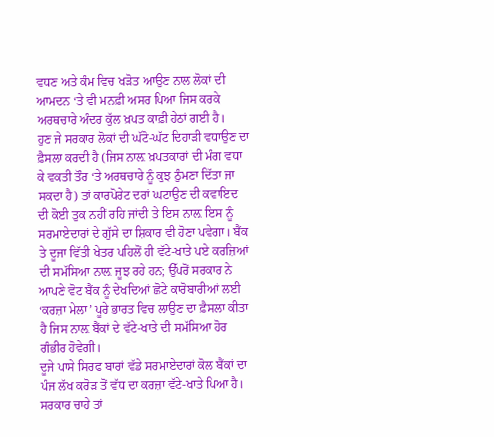ਵਧਣ ਅਤੇ ਕੰਮ ਵਿਚ ਖੜੋਤ ਆਉਣ ਨਾਲ ਲੋਕਾਂ ਦੀ ਆਮਦਨ ‘ਤੇ ਵੀ ਮਨਫ਼ੀ ਅਸਰ ਪਿਆ ਜਿਸ ਕਰਕੇ ਅਰਥਚਾਰੇ ਅੰਦਰ ਕੁੱਲ ਖ਼ਪਤ ਕਾਫ਼ੀ ਹੇਠਾਂ ਗਈ ਹੈ।
ਹੁਣ ਜੇ ਸਰਕਾਰ ਲੋਕਾਂ ਦੀ ਘੱਟੋ-ਘੱਟ ਦਿਹਾੜੀ ਵਧਾਉਣ ਦਾ ਫ਼ੈਸਲਾ ਕਰਦੀ ਹੈ (ਜਿਸ ਨਾਲ਼ ਖ਼ਪਤਕਾਰਾਂ ਦੀ ਮੰਗ ਵਧਾ ਕੇ ਵਕਤੀ ਤੌਰ ‘ਤੇ ਅਰਥਚਾਰੇ ਨੂੰ ਕੁਝ ਠੁੰਮਣਾ ਦਿੱਤਾ ਜਾ ਸਕਦਾ ਹੈ) ਤਾਂ ਕਾਰਪੋਰੇਟ ਦਰਾਂ ਘਟਾਉਣ ਦੀ ਕਵਾਇਦ ਦੀ ਕੋਈ ਤੁਕ ਨਹੀਂ ਰਹਿ ਜਾਂਦੀ ਤੇ ਇਸ ਨਾਲ਼ ਇਸ ਨੂੰ ਸਰਮਾਏਦਾਰਾਂ ਦੇ ਗੁੱਸੇ ਦਾ ਸ਼ਿਕਾਰ ਵੀ ਹੋਣਾ ਪਵੇਗਾ। ਬੈਂਕ ਤੇ ਦੂਜਾ ਵਿੱਤੀ ਖੇਤਰ ਪਹਿਲੋਂ ਹੀ ਵੱਟੇ-ਖਾਤੇ ਪਏ ਕਰਜ਼ਿਆਂ ਦੀ ਸਮੱਸਿਆ ਨਾਲ਼ ਜੂਝ ਰਹੇ ਹਨ; ਉੱਪਰੋਂ ਸਰਕਾਰ ਨੇ ਆਪਣੇ ਵੋਟ ਬੈਂਕ ਨੂੰ ਦੇਖਦਿਆਂ ਛੋਟੇ ਕਾਰੋਬਾਰੀਆਂ ਲਈ ‘ਕਰਜ਼ਾ ਮੇਲਾ’ ਪੂਰੇ ਭਾਰਤ ਵਿਚ ਲਾਉਣ ਦਾ ਫ਼ੈਸਲਾ ਕੀਤਾ ਹੈ ਜਿਸ ਨਾਲ਼ ਬੈਂਕਾਂ ਦੇ ਵੱਟੇ-ਖਾਤੇ ਦੀ ਸਮੱਸਿਆ ਹੋਰ ਗੰਭੀਰ ਹੋਵੇਗੀ।
ਦੂਜੇ ਪਾਸੇ ਸਿਰਫ ਬਾਰਾਂ ਵੱਡੇ ਸਰਮਾਏਦਾਰਾਂ ਕੋਲ ਬੈਂਕਾਂ ਦਾ ਪੰਜ ਲੱਖ ਕਰੋੜ ਤੋਂ ਵੱਧ ਦਾ ਕਰਜ਼ਾ ਵੱਟੇ-ਖਾਤੇ ਪਿਆ ਹੈ। ਸਰਕਾਰ ਚਾਹੇ ਤਾਂ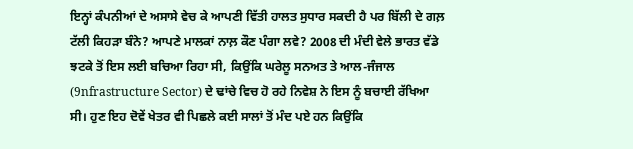ਇਨ੍ਹਾਂ ਕੰਪਨੀਆਂ ਦੇ ਅਸਾਸੇ ਵੇਚ ਕੇ ਆਪਣੀ ਵਿੱਤੀ ਹਾਲਤ ਸੁਧਾਰ ਸਕਦੀ ਹੈ ਪਰ ਬਿੱਲੀ ਦੇ ਗਲ਼ ਟੱਲੀ ਕਿਹੜਾ ਬੰਨੇ? ਆਪਣੇ ਮਾਲਕਾਂ ਨਾਲ਼ ਕੌਣ ਪੰਗਾ ਲਵੇ? 2008 ਦੀ ਮੰਦੀ ਵੇਲੇ ਭਾਰਤ ਵੱਡੇ ਝਟਕੇ ਤੋਂ ਇਸ ਲਈ ਬਚਿਆ ਰਿਹਾ ਸੀ, ਕਿਉਂਕਿ ਘਰੇਲੂ ਸਨਅਤ ਤੇ ਆਲ-ਜੰਜਾਲ (9nfrastructure Sector) ਦੇ ਢਾਂਚੇ ਵਿਚ ਹੋ ਰਹੇ ਨਿਵੇਸ਼ ਨੇ ਇਸ ਨੂੰ ਬਚਾਈ ਰੱਖਿਆ ਸੀ। ਹੁਣ ਇਹ ਦੋਵੇਂ ਖੇਤਰ ਵੀ ਪਿਛਲੇ ਕਈ ਸਾਲਾਂ ਤੋਂ ਮੰਦ ਪਏ ਹਨ ਕਿਉਂਕਿ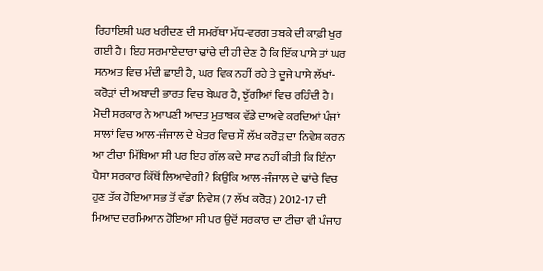ਰਿਹਾਇਸ਼ੀ ਘਰ ਖਰੀਦਣ ਦੀ ਸਮਰੱਥਾ ਮੱਧ-ਵਰਗ ਤਬਕੇ ਦੀ ਕਾਫ਼ੀ ਖੁਰ ਗਈ ਹੈ। ਇਹ ਸਰਮਾਏਦਾਰਾ ਢਾਂਚੇ ਦੀ ਹੀ ਦੇਣ ਹੈ ਕਿ ਇੱਕ ਪਾਸੇ ਤਾਂ ਘਰ ਸਨਅਤ ਵਿਚ ਮੰਦੀ ਛਾਈ ਹੈ, ਘਰ ਵਿਕ ਨਹੀਂ ਰਹੇ ਤੇ ਦੂਜੇ ਪਾਸੇ ਲੱਖਾਂ-ਕਰੋੜਾਂ ਦੀ ਅਬਾਦੀ ਭਾਰਤ ਵਿਚ ਬੇਘਰ ਹੈ, ਝੁੱਗੀਆਂ ਵਿਚ ਰਹਿੰਦੀ ਹੈ।
ਮੋਦੀ ਸਰਕਾਰ ਨੇ ਆਪਣੀ ਆਦਤ ਮੁਤਾਬਕ ਵੱਡੇ ਦਾਅਵੇ ਕਰਦਿਆਂ ਪੰਜਾਂ ਸਾਲਾਂ ਵਿਚ ਆਲ-ਜੰਜਾਲ ਦੇ ਖੇਤਰ ਵਿਚ ਸੌ ਲੱਖ ਕਰੋੜ ਦਾ ਨਿਵੇਸ਼ ਕਰਨ ਆ ਟੀਚਾ ਮਿੱਥਿਆ ਸੀ ਪਰ ਇਹ ਗੱਲ ਕਦੇ ਸਾਫ ਨਹੀਂ ਕੀਤੀ ਕਿ ਇੰਨਾ ਪੈਸਾ ਸਰਕਾਰ ਕਿੱਥੋਂ ਲਿਆਵੇਗੀ? ਕਿਉਂਕਿ ਆਲ-ਜੰਜਾਲ ਦੇ ਢਾਂਚੇ ਵਿਚ ਹੁਣ ਤੱਕ ਹੋਇਆ ਸਭ ਤੋਂ ਵੱਡਾ ਨਿਵੇਸ਼ (7 ਲੱਖ ਕਰੋੜ) 2012-17 ਦੀ ਮਿਆਦ ਦਰਮਿਆਨ ਹੋਇਆ ਸੀ ਪਰ ਉਦੋਂ ਸਰਕਾਰ ਦਾ ਟੀਚਾ ਵੀ ਪੰਜਾਹ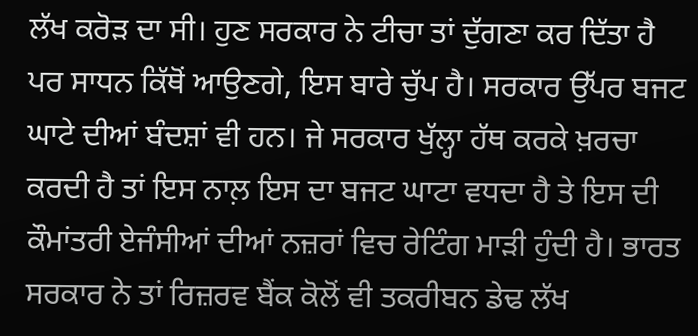ਲੱਖ ਕਰੋੜ ਦਾ ਸੀ। ਹੁਣ ਸਰਕਾਰ ਨੇ ਟੀਚਾ ਤਾਂ ਦੁੱਗਣਾ ਕਰ ਦਿੱਤਾ ਹੈ ਪਰ ਸਾਧਨ ਕਿੱਥੋਂ ਆਉਣਗੇ, ਇਸ ਬਾਰੇ ਚੁੱਪ ਹੈ। ਸਰਕਾਰ ਉੱਪਰ ਬਜਟ ਘਾਟੇ ਦੀਆਂ ਬੰਦਸ਼ਾਂ ਵੀ ਹਨ। ਜੇ ਸਰਕਾਰ ਖੁੱਲ੍ਹਾ ਹੱਥ ਕਰਕੇ ਖ਼ਰਚਾ ਕਰਦੀ ਹੈ ਤਾਂ ਇਸ ਨਾਲ਼ ਇਸ ਦਾ ਬਜਟ ਘਾਟਾ ਵਧਦਾ ਹੈ ਤੇ ਇਸ ਦੀ ਕੌਮਾਂਤਰੀ ਏਜੰਸੀਆਂ ਦੀਆਂ ਨਜ਼ਰਾਂ ਵਿਚ ਰੇਟਿੰਗ ਮਾੜੀ ਹੁੰਦੀ ਹੈ। ਭਾਰਤ ਸਰਕਾਰ ਨੇ ਤਾਂ ਰਿਜ਼ਰਵ ਬੈਂਕ ਕੋਲੋਂ ਵੀ ਤਕਰੀਬਨ ਡੇਢ ਲੱਖ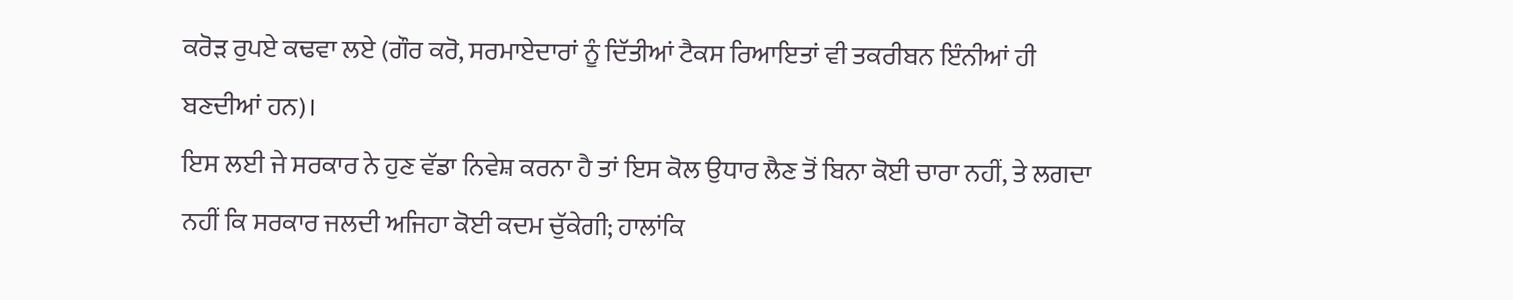ਕਰੋੜ ਰੁਪਏ ਕਢਵਾ ਲਏ (ਗੌਰ ਕਰੋ, ਸਰਮਾਏਦਾਰਾਂ ਨੂੰ ਦਿੱਤੀਆਂ ਟੈਕਸ ਰਿਆਇਤਾਂ ਵੀ ਤਕਰੀਬਨ ਇੰਨੀਆਂ ਹੀ ਬਣਦੀਆਂ ਹਨ)।
ਇਸ ਲਈ ਜੇ ਸਰਕਾਰ ਨੇ ਹੁਣ ਵੱਡਾ ਨਿਵੇਸ਼ ਕਰਨਾ ਹੈ ਤਾਂ ਇਸ ਕੋਲ ਉਧਾਰ ਲੈਣ ਤੋਂ ਬਿਨਾ ਕੋਈ ਚਾਰਾ ਨਹੀਂ, ਤੇ ਲਗਦਾ ਨਹੀਂ ਕਿ ਸਰਕਾਰ ਜਲਦੀ ਅਜਿਹਾ ਕੋਈ ਕਦਮ ਚੁੱਕੇਗੀ; ਹਾਲਾਂਕਿ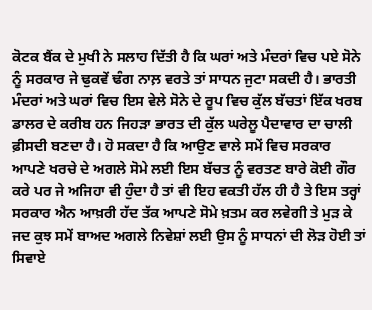ਕੋਟਕ ਬੈਂਕ ਦੇ ਮੁਖੀ ਨੇ ਸਲਾਹ ਦਿੱਤੀ ਹੈ ਕਿ ਘਰਾਂ ਅਤੇ ਮੰਦਰਾਂ ਵਿਚ ਪਏ ਸੋਨੇ ਨੂੰ ਸਰਕਾਰ ਜੇ ਢੁਕਵੇਂ ਢੰਗ ਨਾਲ਼ ਵਰਤੇ ਤਾਂ ਸਾਧਨ ਜੁਟਾ ਸਕਦੀ ਹੈ। ਭਾਰਤੀ ਮੰਦਰਾਂ ਅਤੇ ਘਰਾਂ ਵਿਚ ਇਸ ਵੇਲੇ ਸੋਨੇ ਦੇ ਰੂਪ ਵਿਚ ਕੁੱਲ ਬੱਚਤਾਂ ਇੱਕ ਖਰਬ ਡਾਲਰ ਦੇ ਕਰੀਬ ਹਨ ਜਿਹੜਾ ਭਾਰਤ ਦੀ ਕੁੱਲ ਘਰੇਲੂ ਪੈਦਾਵਾਰ ਦਾ ਚਾਲੀ ਫ਼ੀਸਦੀ ਬਣਦਾ ਹੈ। ਹੋ ਸਕਦਾ ਹੈ ਕਿ ਆਉਣ ਵਾਲੇ ਸਮੇਂ ਵਿਚ ਸਰਕਾਰ ਆਪਣੇ ਖਰਚੇ ਦੇ ਅਗਲੇ ਸੋਮੇ ਲਈ ਇਸ ਬੱਚਤ ਨੂੰ ਵਰਤਣ ਬਾਰੇ ਕੋਈ ਗੌਰ ਕਰੇ ਪਰ ਜੇ ਅਜਿਹਾ ਵੀ ਹੁੰਦਾ ਹੈ ਤਾਂ ਵੀ ਇਹ ਵਕਤੀ ਹੱਲ ਹੀ ਹੈ ਤੇ ਇਸ ਤਰ੍ਹਾਂ ਸਰਕਾਰ ਐਨ ਆਖ਼ਰੀ ਹੱਦ ਤੱਕ ਆਪਣੇ ਸੋਮੇ ਖ਼ਤਮ ਕਰ ਲਵੇਗੀ ਤੇ ਮੁੜ ਕੇ ਜਦ ਕੁਝ ਸਮੇਂ ਬਾਅਦ ਅਗਲੇ ਨਿਵੇਸ਼ਾਂ ਲਈ ਉਸ ਨੂੰ ਸਾਧਨਾਂ ਦੀ ਲੋੜ ਹੋਈ ਤਾਂ ਸਿਵਾਏ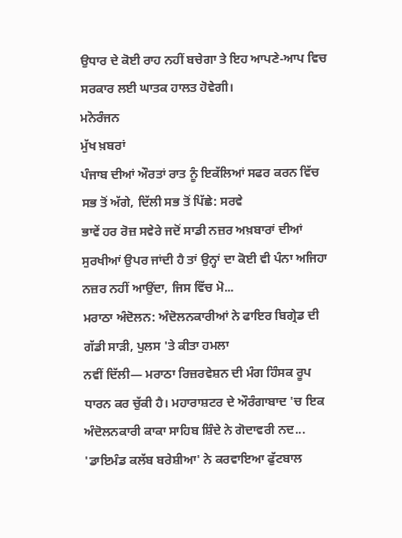ਉਧਾਰ ਦੇ ਕੋਈ ਰਾਹ ਨਹੀਂ ਬਚੇਗਾ ਤੇ ਇਹ ਆਪਣੇ-ਆਪ ਵਿਚ ਸਰਕਾਰ ਲਈ ਘਾਤਕ ਹਾਲਤ ਹੋਵੇਗੀ।
ਮਨੋਰੰਜਨ
ਮੁੱਖ ਖ਼ਬਰਾਂ
ਪੰਜਾਬ ਦੀਆਂ ਔਰਤਾਂ ਰਾਤ ਨੂੰ ਇਕੱਲਿਆਂ ਸਫਰ ਕਰਨ ਵਿੱਚ ਸਭ ਤੋਂ ਅੱਗੇ, ਦਿੱਲੀ ਸਭ ਤੋਂ ਪਿੱਛੇ: ਸਰਵੇ
ਭਾਵੇਂ ਹਰ ਰੋਜ਼ ਸਵੇਰੇ ਜਦੋਂ ਸਾਡੀ ਨਜ਼ਰ ਅਖ਼ਬਾਰਾਂ ਦੀਆਂ ਸੁਰਖੀਆਂ ਉਪਰ ਜਾਂਦੀ ਹੈ ਤਾਂ ਉਨ੍ਹਾਂ ਦਾ ਕੋਈ ਵੀ ਪੰਨਾ ਅਜਿਹਾ ਨਜ਼ਰ ਨਹੀਂ ਆਉਂਦਾ, ਜਿਸ ਵਿੱਚ ਮੋ...
ਮਰਾਠਾ ਅੰਦੋਲਨ: ਅੰਦੋਲਨਕਾਰੀਆਂ ਨੇ ਫਾਇਰ ਬਿਗ੍ਰੇਡ ਦੀ ਗੱਡੀ ਸਾੜੀ, ਪੁਲਸ 'ਤੇ ਕੀਤਾ ਹਮਲਾ
ਨਵੀਂ ਦਿੱਲੀ— ਮਰਾਠਾ ਰਿਜ਼ਰਵੇਸ਼ਨ ਦੀ ਮੰਗ ਹਿੰਸਕ ਰੂਪ ਧਾਰਨ ਕਰ ਚੁੱਕੀ ਹੈ। ਮਹਾਰਾਸ਼ਟਰ ਦੇ ਔਰੰਗਾਬਾਦ 'ਚ ਇਕ ਅੰਦੋਲਨਕਾਰੀ ਕਾਕਾ ਸਾਹਿਬ ਸ਼ਿੰਦੇ ਨੇ ਗੋਦਾਵਰੀ ਨਦ...
'ਡਾਇਮੰਡ ਕਲੱਬ ਬਰੇਸ਼ੀਆ' ਨੇ ਕਰਵਾਇਆ ਫੁੱਟਬਾਲ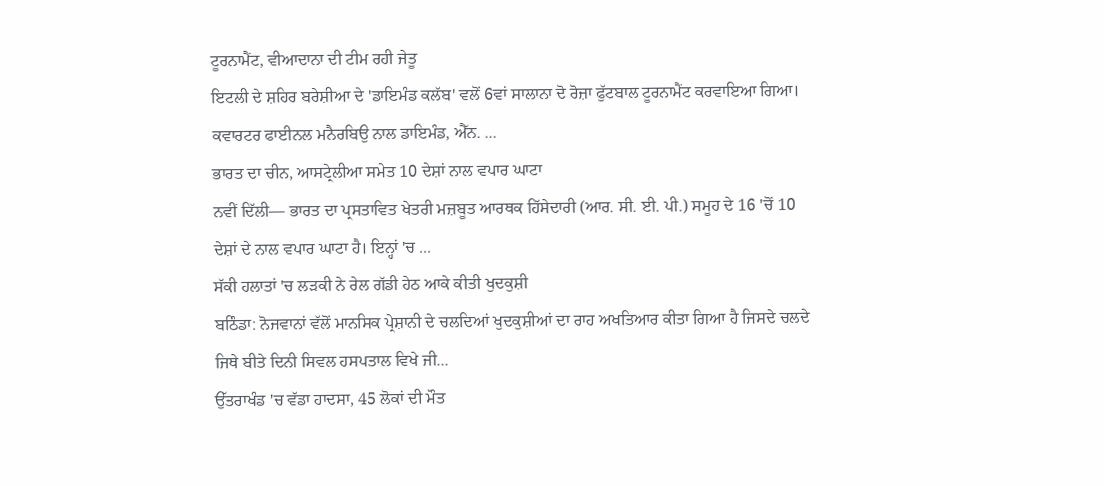ਟੂਰਨਾਮੈਂਟ, ਵੀਆਦਾਨਾ ਦੀ ਟੀਮ ਰਹੀ ਜੇਤੂ
ਇਟਲੀ ਦੇ ਸ਼ਹਿਰ ਬਰੇਸ਼ੀਆ ਦੇ 'ਡਾਇਮੰਡ ਕਲੱਬ' ਵਲੋਂ 6ਵਾਂ ਸਾਲਾਨਾ ਦੋ ਰੋਜ਼ਾ ਫੁੱਟਬਾਲ ਟੂਰਨਾਮੈਂਟ ਕਰਵਾਇਆ ਗਿਆ। ਕਵਾਰਟਰ ਫਾਈਨਲ ਮਨੈਰਬਿਉ ਨਾਲ ਡਾਇਮੰਡ, ਐੱਨ. ...
ਭਾਰਤ ਦਾ ਚੀਨ, ਆਸਟ੍ਰੇਲੀਆ ਸਮੇਤ 10 ਦੇਸ਼ਾਂ ਨਾਲ ਵਪਾਰ ਘਾਟਾ
ਨਵੀਂ ਦਿੱਲੀ— ਭਾਰਤ ਦਾ ਪ੍ਰਸਤਾਵਿਤ ਖੇਤਰੀ ਮਜ਼ਬੂਤ ਆਰਥਕ ਹਿੱਸੇਦਾਰੀ (ਆਰ. ਸੀ. ਈ. ਪੀ.) ਸਮੂਹ ਦੇ 16 'ਚੋਂ 10 ਦੇਸ਼ਾਂ ਦੇ ਨਾਲ ਵਪਾਰ ਘਾਟਾ ਹੈ। ਇਨ੍ਹਾਂ 'ਚ ...
ਸੱਕੀ ਹਲਾਤਾਂ 'ਚ ਲੜਕੀ ਨੇ ਰੇਲ ਗੱਡੀ ਹੇਠ ਆਕੇ ਕੀਤੀ ਖੁਦਕੁਸ਼ੀ
ਬਠਿੰਡਾ: ਨੋਜਵਾਨਾਂ ਵੱਲੋਂ ਮਾਨਸਿਕ ਪ੍ਰੇਸ਼ਾਨੀ ਦੇ ਚਲਦਿਆਂ ਖੁਦਕੁਸ਼ੀਆਂ ਦਾ ਰਾਹ ਅਖਤਿਆਰ ਕੀਤਾ ਗਿਆ ਹੈ ਜਿਸਦੇ ਚਲਦੇ ਜਿਥੇ ਬੀਤੇ ਦਿਨੀ ਸਿਵਲ ਹਸਪਤਾਲ ਵਿਖੇ ਜੀ...
ਉੱਤਰਾਖੰਡ 'ਚ ਵੱਡਾ ਹਾਦਸਾ, 45 ਲੋਕਾਂ ਦੀ ਮੌਤ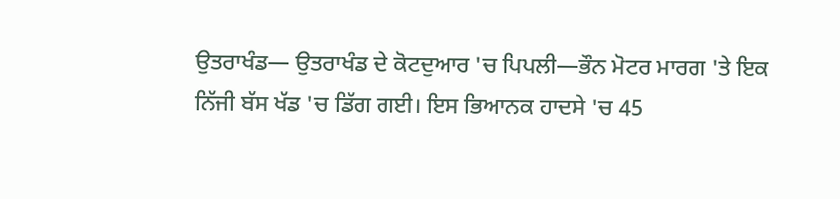ਉਤਰਾਖੰਡ— ਉਤਰਾਖੰਡ ਦੇ ਕੋਟਦੁਆਰ 'ਚ ਪਿਪਲੀ—ਭੌਨ ਮੋਟਰ ਮਾਰਗ 'ਤੇ ਇਕ ਨਿੱਜੀ ਬੱਸ ਖੱਡ 'ਚ ਡਿੱਗ ਗਈ। ਇਸ ਭਿਆਨਕ ਹਾਦਸੇ 'ਚ 45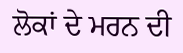ਲੋਕਾਂ ਦੇ ਮਰਨ ਦੀ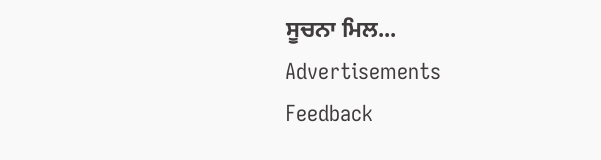ਸੂਚਨਾ ਮਿਲ...
Advertisements
Feedback